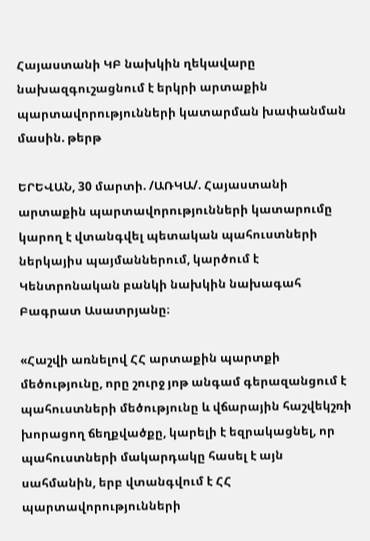Հայաստանի ԿԲ նախկին ղեկավարը նախազգուշացնում է երկրի արտաքին պարտավորությունների կատարման խափանման մասին. թերթ

ԵՐԵՎԱՆ, 30 մարտի. /ԱՌԿԱ/. Հայաստանի արտաքին պարտավորությունների կատարումը կարող է վտանգվել պետական պահուստների ներկայիս պայմաններում, կարծում է Կենտրոնական բանկի նախկին նախագահ Բագրատ Ասատրյանը։

«Հաշվի առնելով ՀՀ արտաքին պարտքի մեծությունը, որը շուրջ յոթ անգամ գերազանցում է պահուստների մեծությունը և վճարային հաշվեկշռի խորացող ճեղքվածքը, կարելի է եզրակացնել, որ պահուստների մակարդակը հասել է այն սահմանին, երբ վտանգվում է ՀՀ  պարտավորությունների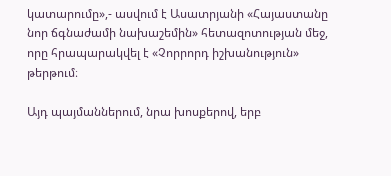կատարումը»,- ասվում է Ասատրյանի «Հայաստանը նոր ճգնաժամի նախաշեմին» հետազոտության մեջ, որը հրապարակվել է «Չորրորդ իշխանություն» թերթում։

Այդ պայմաններում, նրա խոսքերով, երբ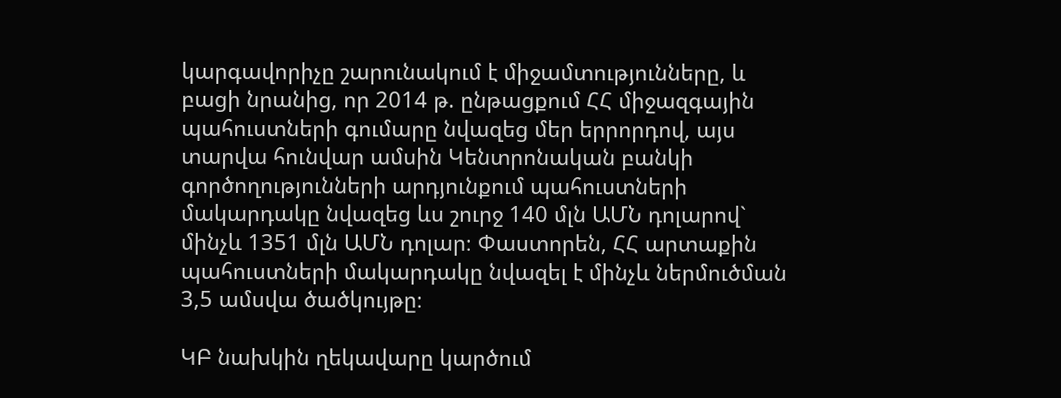կարգավորիչը շարունակում է միջամտությունները, և բացի նրանից, որ 2014 թ. ընթացքում ՀՀ միջազգային պահուստների գումարը նվազեց մեր երրորդով, այս տարվա հունվար ամսին Կենտրոնական բանկի գործողությունների արդյունքում պահուստների մակարդակը նվազեց ևս շուրջ 140 մլն ԱՄՆ դոլարով` մինչև 1351 մլն ԱՄՆ դոլար։ Փաստորեն, ՀՀ արտաքին պահուստների մակարդակը նվազել է մինչև ներմուծման 3,5 ամսվա ծածկույթը։

ԿԲ նախկին ղեկավարը կարծում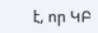է, որ ԿԲ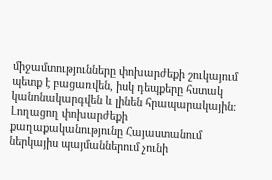միջամտությունները փոխարժեքի շուկայում պետք է բացառվեն, իսկ դեպքերը հստակ կանոնակարգվեն և լինեն հրապարակային։ Լողացող փոխարժեքի քաղաքականությունը Հայաստանում ներկայիս պայմաններում չունի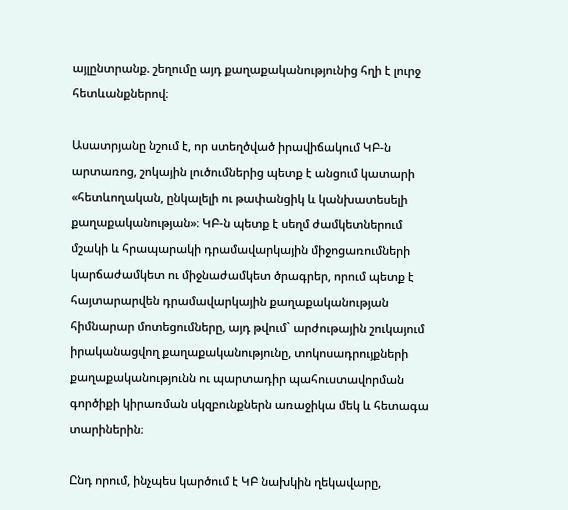այլընտրանք. շեղումը այդ քաղաքականությունից հղի է լուրջ հետևանքներով։

Ասատրյանը նշում է, որ ստեղծված իրավիճակում ԿԲ-ն արտառոց, շոկային լուծումներից պետք է անցում կատարի «հետևողական, ընկալելի ու թափանցիկ և կանխատեսելի քաղաքականության»։ ԿԲ-ն պետք է սեղմ ժամկետներում մշակի և հրապարակի դրամավարկային միջոցառումների կարճաժամկետ ու միջնաժամկետ ծրագրեր, որում պետք է հայտարարվեն դրամավարկային քաղաքականության հիմնարար մոտեցումները, այդ թվում` արժութային շուկայում իրականացվող քաղաքականությունը, տոկոսադրույքների քաղաքականությունն ու պարտադիր պահուստավորման գործիքի կիրառման սկզբունքներն առաջիկա մեկ և հետագա տարիներին։

Ընդ որում, ինչպես կարծում է ԿԲ նախկին ղեկավարը,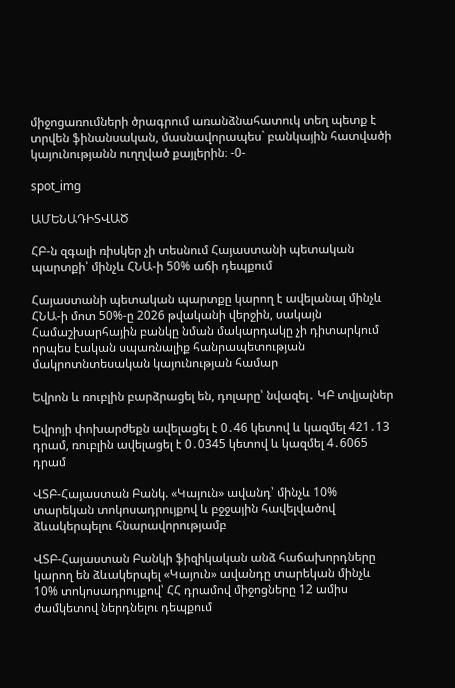միջոցառումների ծրագրում առանձնահատուկ տեղ պետք է տրվեն ֆինանսական, մասնավորապես` բանկային հատվածի կայունությանն ուղղված քայլերին։ -0-

spot_img

ԱՄԵՆԱԴԻՏՎԱԾ

ՀԲ-ն զգալի ռիսկեր չի տեսնում Հայաստանի պետական պարտքի՝ մինչև ՀՆԱ-ի 50% աճի դեպքում

Հայաստանի պետական պարտքը կարող է ավելանալ մինչև ՀՆԱ-ի մոտ 50%-ը 2026 թվականի վերջին, սակայն Համաշխարհային բանկը նման մակարդակը չի դիտարկում որպես էական սպառնալիք հանրապետության մակրոտնտեսական կայունության համար

Եվրոն և ռուբլին բարձրացել են, դոլարը՝ նվազել․ ԿԲ տվյալներ

Եվրոյի փոխարժեքն ավելացել է 0․46 կետով և կազմել 421․13 դրամ, ռուբլին ավելացել է 0․0345 կետով և կազմել 4․6065 դրամ

ՎՏԲ-Հայաստան Բանկ. «Կայուն» ավանդ՝ մինչև 10% տարեկան տոկոսադրույքով և բջջային հավելվածով ձևակերպելու հնարավորությամբ

ՎՏԲ-Հայաստան Բանկի ֆիզիկական անձ հաճախորդները կարող են ձևակերպել «Կայուն» ավանդը տարեկան մինչև 10% տոկոսադրույքով՝ ՀՀ դրամով միջոցները 12 ամիս ժամկետով ներդնելու դեպքում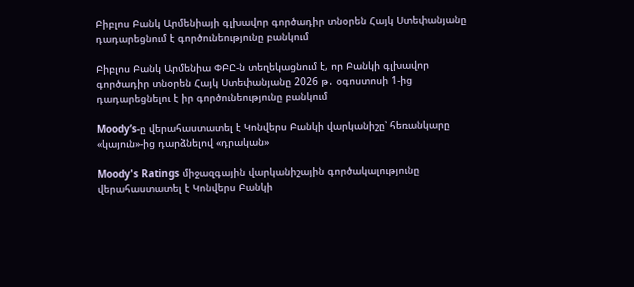Բիբլոս Բանկ Արմենիայի գլխավոր գործադիր տնօրեն Հայկ Ստեփանյանը դադարեցնում է գործունեությունը բանկում

Բիբլոս Բանկ Արմենիա ՓԲԸ-ն տեղեկացնում է, որ Բանկի գլխավոր գործադիր տնօրեն Հայկ Ստեփանյանը 2026 թ․ օգոստոսի 1-ից դադարեցնելու է իր գործունեությունը բանկում

Moody’s-ը վերահաստատել է Կոնվերս Բանկի վարկանիշը՝ հեռանկարը «կայուն»-ից դարձնելով «դրական»

Moody's Ratings միջազգային վարկանիշային գործակալությունը վերահաստատել է Կոնվերս Բանկի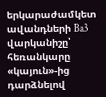երկարաժամկետ ավանդների Ba3 վարկանիշը՝ հեռանկարը «կայուն»-ից դարձնելով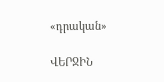«դրական»

ՎԵՐՋԻՆ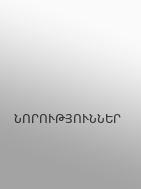ՆՈՐՈՒԹՅՈՒՆՆԵՐ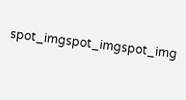spot_imgspot_imgspot_img